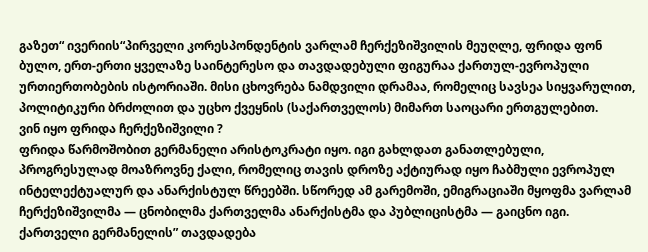გაზეთ“ ივერიის“პირველი კორესპონდენტის ვარლამ ჩერქეზიშვილის მეუღლე, ფრიდა ფონ ბულო, ერთ-ერთი ყველაზე საინტერესო და თავდადებული ფიგურაა ქართულ-ევროპული ურთიერთობების ისტორიაში. მისი ცხოვრება ნამდვილი დრამაა, რომელიც სავსეა სიყვარულით, პოლიტიკური ბრძოლით და უცხო ქვეყნის (საქართველოს) მიმართ საოცარი ერთგულებით.
ვინ იყო ფრიდა ჩერქეზიშვილი ?
ფრიდა წარმოშობით გერმანელი არისტოკრატი იყო. იგი გახლდათ განათლებული, პროგრესულად მოაზროვნე ქალი, რომელიც თავის დროზე აქტიურად იყო ჩაბმული ევროპულ ინტელექტუალურ და ანარქისტულ წრეებში. სწორედ ამ გარემოში, ემიგრაციაში მყოფმა ვარლამ ჩერქეზიშვილმა — ცნობილმა ქართველმა ანარქისტმა და პუბლიცისტმა — გაიცნო იგი.
ქართველი გერმანელის” თავდადება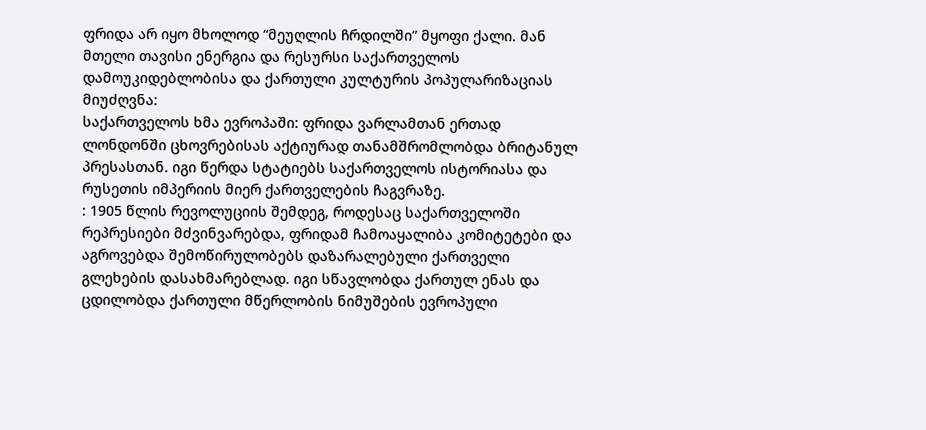ფრიდა არ იყო მხოლოდ “მეუღლის ჩრდილში” მყოფი ქალი. მან მთელი თავისი ენერგია და რესურსი საქართველოს დამოუკიდებლობისა და ქართული კულტურის პოპულარიზაციას მიუძღვნა:
საქართველოს ხმა ევროპაში: ფრიდა ვარლამთან ერთად ლონდონში ცხოვრებისას აქტიურად თანამშრომლობდა ბრიტანულ პრესასთან. იგი წერდა სტატიებს საქართველოს ისტორიასა და რუსეთის იმპერიის მიერ ქართველების ჩაგვრაზე.
: 1905 წლის რევოლუციის შემდეგ, როდესაც საქართველოში რეპრესიები მძვინვარებდა, ფრიდამ ჩამოაყალიბა კომიტეტები და აგროვებდა შემოწირულობებს დაზარალებული ქართველი გლეხების დასახმარებლად. იგი სწავლობდა ქართულ ენას და ცდილობდა ქართული მწერლობის ნიმუშების ევროპული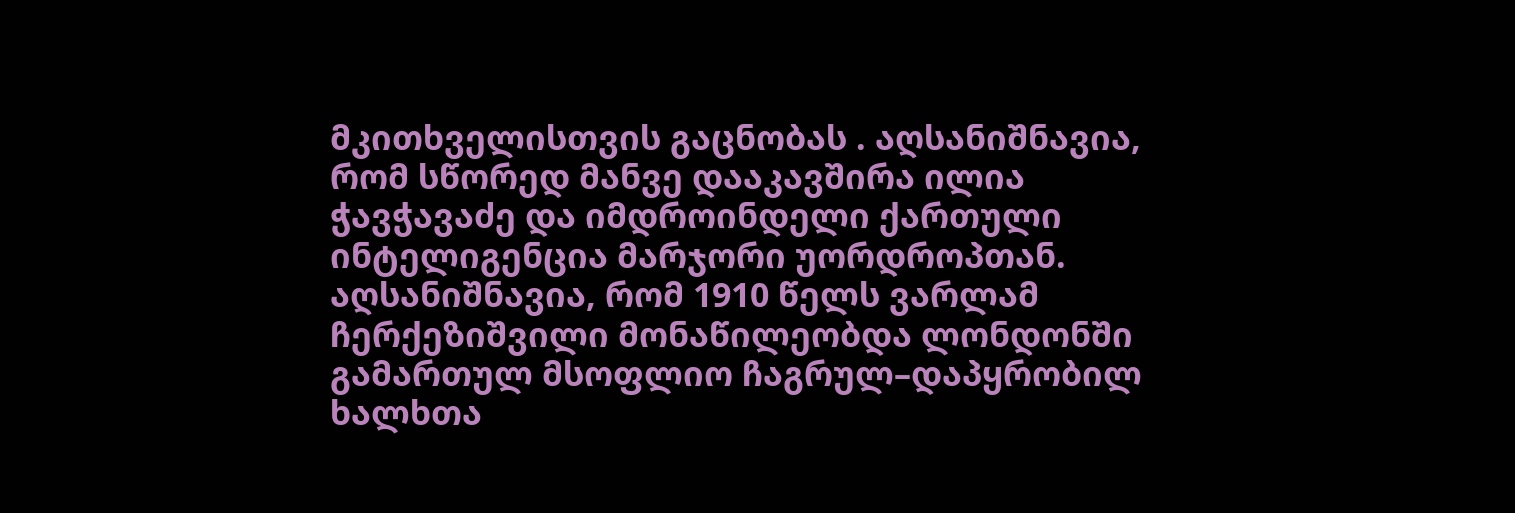მკითხველისთვის გაცნობას . აღსანიშნავია, რომ სწორედ მანვე დააკავშირა ილია ჭავჭავაძე და იმდროინდელი ქართული ინტელიგენცია მარჯორი უორდროპთან.
აღსანიშნავია, რომ 1910 წელს ვარლამ ჩერქეზიშვილი მონაწილეობდა ლონდონში გამართულ მსოფლიო ჩაგრულ–დაპყრობილ ხალხთა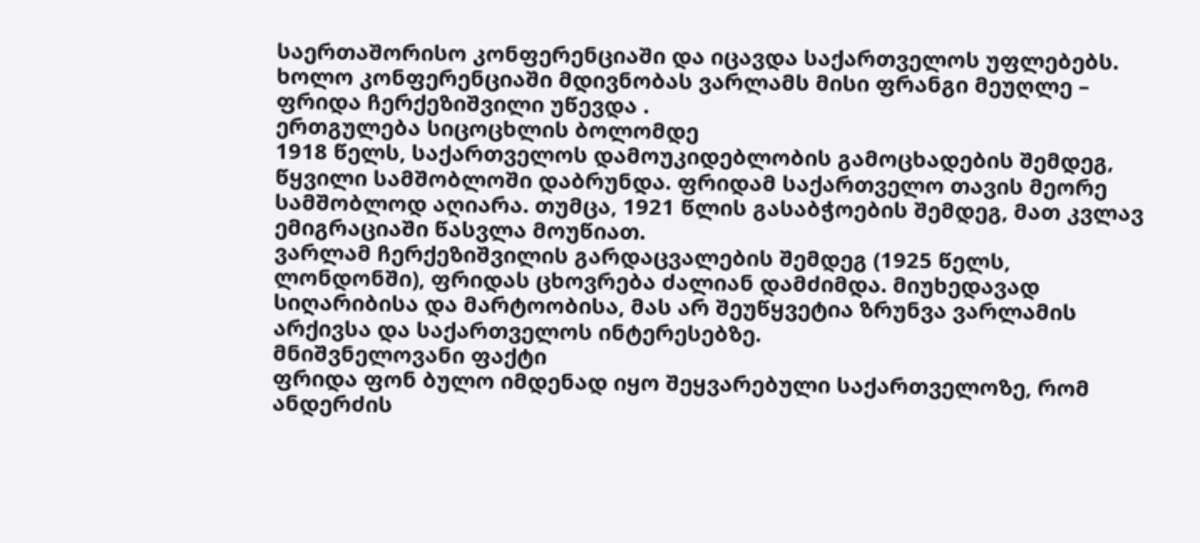საერთაშორისო კონფერენციაში და იცავდა საქართველოს უფლებებს. ხოლო კონფერენციაში მდივნობას ვარლამს მისი ფრანგი მეუღლე – ფრიდა ჩერქეზიშვილი უწევდა .
ერთგულება სიცოცხლის ბოლომდე
1918 წელს, საქართველოს დამოუკიდებლობის გამოცხადების შემდეგ, წყვილი სამშობლოში დაბრუნდა. ფრიდამ საქართველო თავის მეორე სამშობლოდ აღიარა. თუმცა, 1921 წლის გასაბჭოების შემდეგ, მათ კვლავ ემიგრაციაში წასვლა მოუწიათ.
ვარლამ ჩერქეზიშვილის გარდაცვალების შემდეგ (1925 წელს, ლონდონში), ფრიდას ცხოვრება ძალიან დამძიმდა. მიუხედავად სიღარიბისა და მარტოობისა, მას არ შეუწყვეტია ზრუნვა ვარლამის არქივსა და საქართველოს ინტერესებზე.
მნიშვნელოვანი ფაქტი
ფრიდა ფონ ბულო იმდენად იყო შეყვარებული საქართველოზე, რომ ანდერძის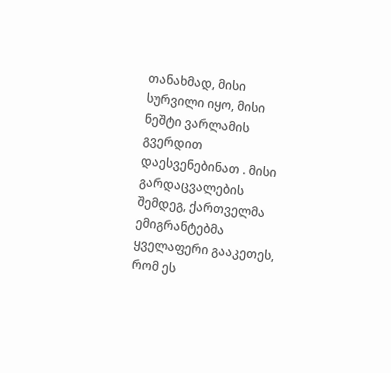თანახმად, მისი სურვილი იყო, მისი ნეშტი ვარლამის გვერდით დაესვენებინათ . მისი გარდაცვალების შემდეგ, ქართველმა ემიგრანტებმა ყველაფერი გააკეთეს, რომ ეს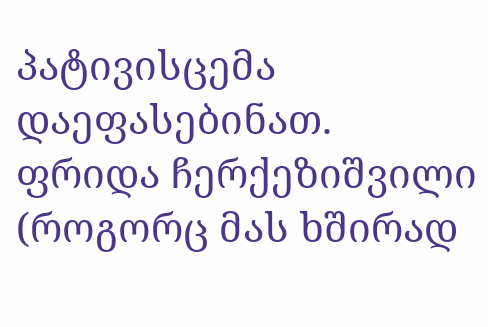პატივისცემა დაეფასებინათ.
ფრიდა ჩერქეზიშვილი (როგორც მას ხშირად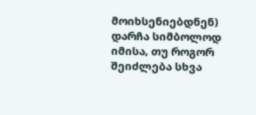მოიხსენიებდნენ) დარჩა სიმბოლოდ იმისა, თუ როგორ შეიძლება სხვა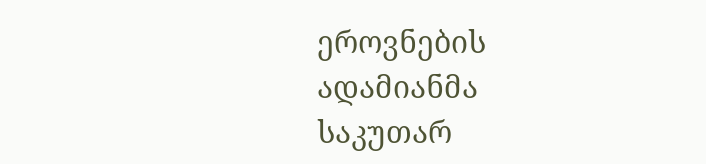ეროვნების ადამიანმა საკუთარ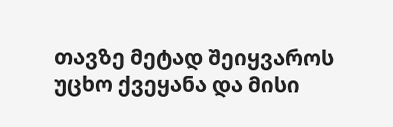თავზე მეტად შეიყვაროს უცხო ქვეყანა და მისი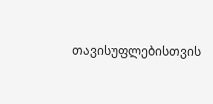თავისუფლებისთვის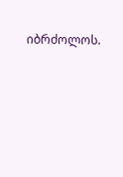იბრძოლოს.